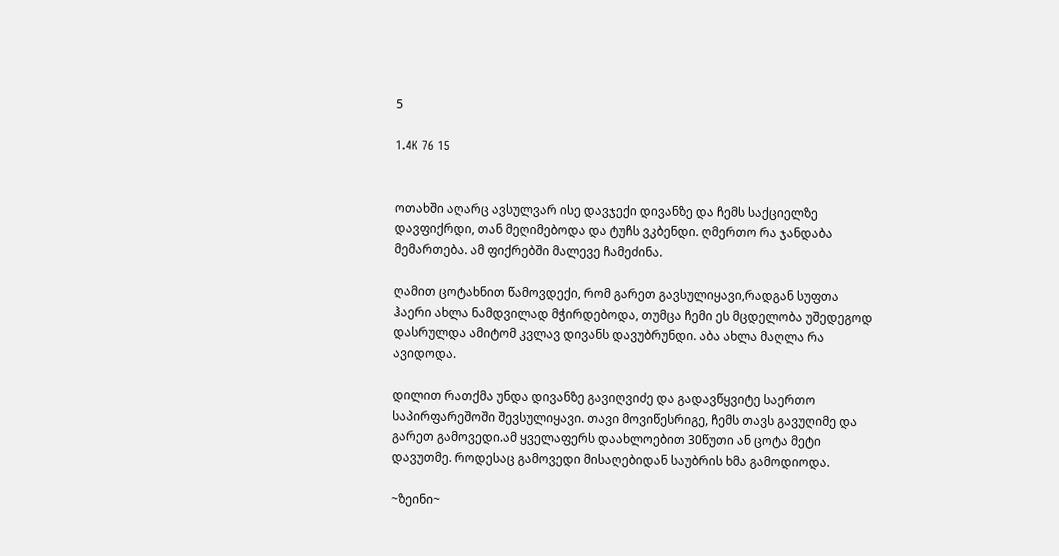5

1.4K 76 15


ოთახში აღარც ავსულვარ ისე დავჯექი დივანზე და ჩემს საქციელზე დავფიქრდი, თან მეღიმებოდა და ტუჩს ვკბენდი. ღმერთო რა ჯანდაბა მემართება. ამ ფიქრებში მალევე ჩამეძინა.

ღამით ცოტახნით წამოვდექი, რომ გარეთ გავსულიყავი,რადგან სუფთა ჰაერი ახლა ნამდვილად მჭირდებოდა, თუმცა ჩემი ეს მცდელობა უშედეგოდ დასრულდა ამიტომ კვლავ დივანს დავუბრუნდი. აბა ახლა მაღლა რა ავიდოდა.

დილით რათქმა უნდა დივანზე გავიღვიძე და გადავწყვიტე საერთო საპირფარეშოში შევსულიყავი. თავი მოვიწესრიგე, ჩემს თავს გავუღიმე და გარეთ გამოვედი.ამ ყველაფერს დაახლოებით 30წუთი ან ცოტა მეტი დავუთმე. როდესაც გამოვედი მისაღებიდან საუბრის ხმა გამოდიოდა.

~ზეინი~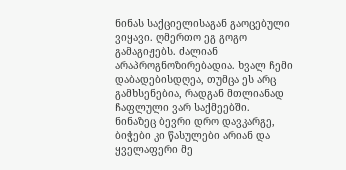ნინას საქციელისაგან გაოცებული ვიყავი. ღმერთო ეგ გოგო გამაგიჟებს. ძალიან არაპროგნოზირებადია. ხვალ ჩემი დაბადებისდღეა, თუმცა ეს არც გამხსენებია, რადგან მთლიანად ჩაფლული ვარ საქმეებში. ნინაზეც ბევრი დრო დავკარგე, ბიჭები კი წასულები არიან და ყველაფერი მე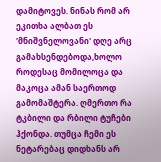დამიტოვეს. ნინას რომ არ ეკითხა ალბათ ეს 'მნიშვნელოვანი' დღე არც გამახსენდებოდა,ხოლო როდესაც მომილოცა და მაკოცა ამან საერთოდ გამომაშტერა. ღმერთო რა ტკბილი და რბილი ტუჩები ჰქონდა. თუმცა ჩემი ეს ნეტარებაც დიდხანს არ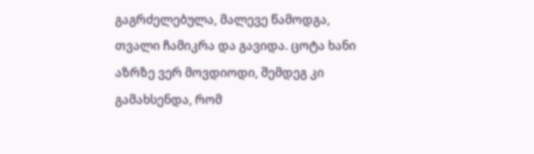გაგრძელებულა, მალევე წამოდგა, თვალი ჩამიკრა და გავიდა. ცოტა ხანი აზრზე ვერ მოვდიოდი, შემდეგ კი გამახსენდა, რომ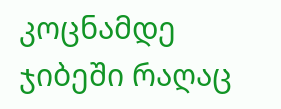კოცნამდე ჯიბეში რაღაც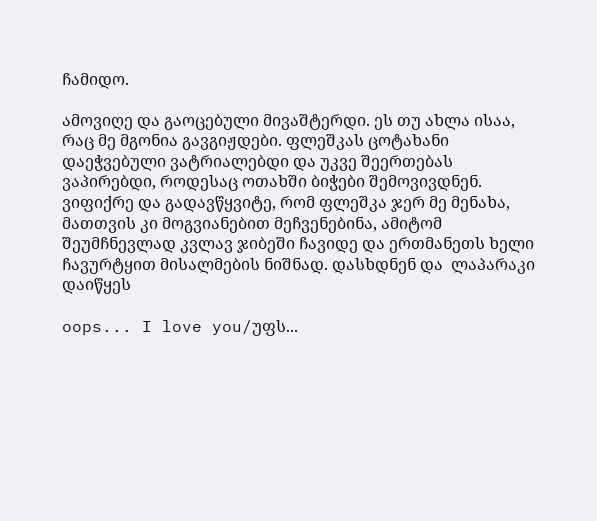ჩამიდო.

ამოვიღე და გაოცებული მივაშტერდი. ეს თუ ახლა ისაა, რაც მე მგონია გავგიჟდები. ფლეშკას ცოტახანი დაეჭვებული ვატრიალებდი და უკვე შეერთებას ვაპირებდი, როდესაც ოთახში ბიჭები შემოვივდნენ. ვიფიქრე და გადავწყვიტე, რომ ფლეშკა ჯერ მე მენახა, მათთვის კი მოგვიანებით მეჩვენებინა, ამიტომ შეუმჩნევლად კვლავ ჯიბეში ჩავიდე და ერთმანეთს ხელი ჩავურტყით მისალმების ნიშნად. დასხდნენ და  ლაპარაკი დაიწყეს

oops... I love you/უფს...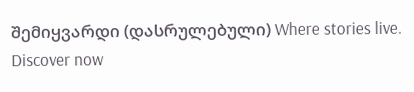შემიყვარდი (დასრულებული) Where stories live. Discover now